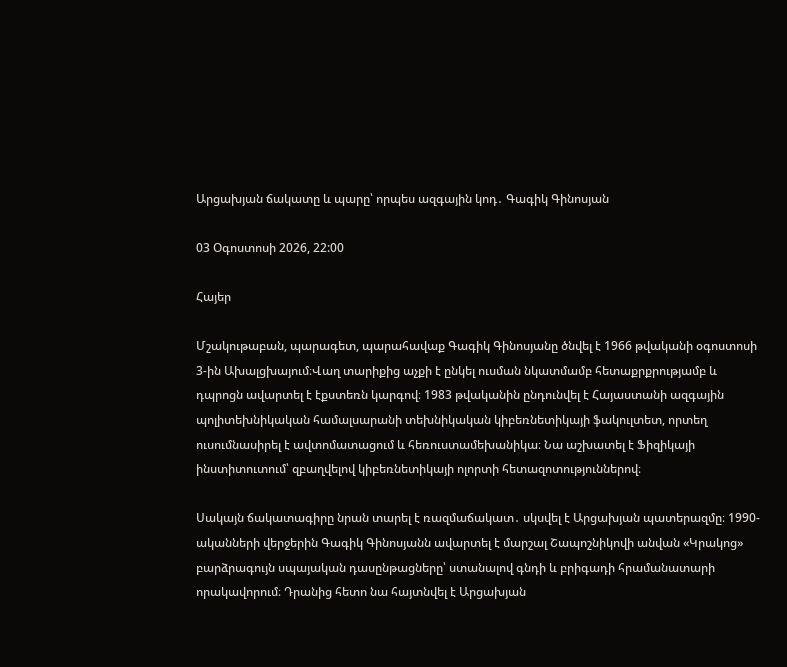Արցախյան ճակատը և պարը՝ որպես ազգային կոդ․ Գագիկ Գինոսյան

03 Օգոստոսի 2026, 22:00

Հայեր

Մշակութաբան, պարագետ, պարահավաք Գագիկ Գինոսյանը ծնվել է 1966 թվականի օգոստոսի 3-ին Ախալցխայում։Վաղ տարիքից աչքի է ընկել ուսման նկատմամբ հետաքրքրությամբ և դպրոցն ավարտել է էքստեռն կարգով։ 1983 թվականին ընդունվել է Հայաստանի ազգային պոլիտեխնիկական համալսարանի տեխնիկական կիբեռնետիկայի ֆակուլտետ, որտեղ ուսումնասիրել է ավտոմատացում և հեռուստամեխանիկա։ Նա աշխատել է Ֆիզիկայի ինստիտուտում՝ զբաղվելով կիբեռնետիկայի ոլորտի հետազոտություններով։

Սակայն ճակատագիրը նրան տարել է ռազմաճակատ․ սկսվել է Արցախյան պատերազմը։ 1990-ականների վերջերին Գագիկ Գինոսյանն ավարտել է մարշալ Շապոշնիկովի անվան «Կրակոց» բարձրագույն սպայական դասընթացները՝ ստանալով գնդի և բրիգադի հրամանատարի որակավորում։ Դրանից հետո նա հայտնվել է Արցախյան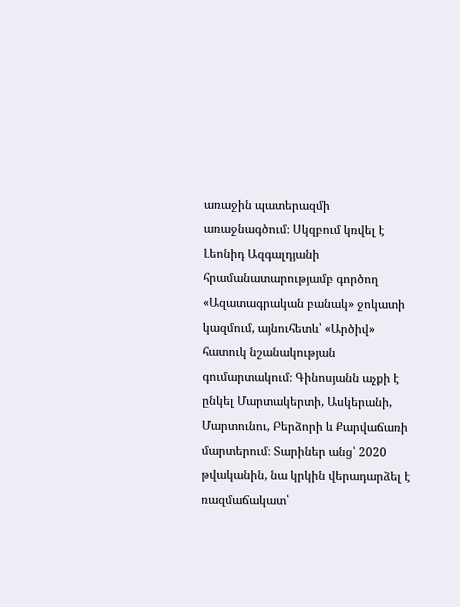առաջին պատերազմի առաջնագծում։ Սկզբում կռվել է Լեոնիդ Ազգալդյանի հրամանատարությամբ գործող «Ազատագրական բանակ» ջոկատի կազմում, այնուհետև՝ «Արծիվ» հատուկ նշանակության գումարտակում։ Գինոսյանն աչքի է ընկել Մարտակերտի, Ասկերանի, Մարտունու, Բերձորի և Քարվաճառի մարտերում։ Տարիներ անց՝ 2020 թվականին, նա կրկին վերադարձել է ռազմաճակատ՝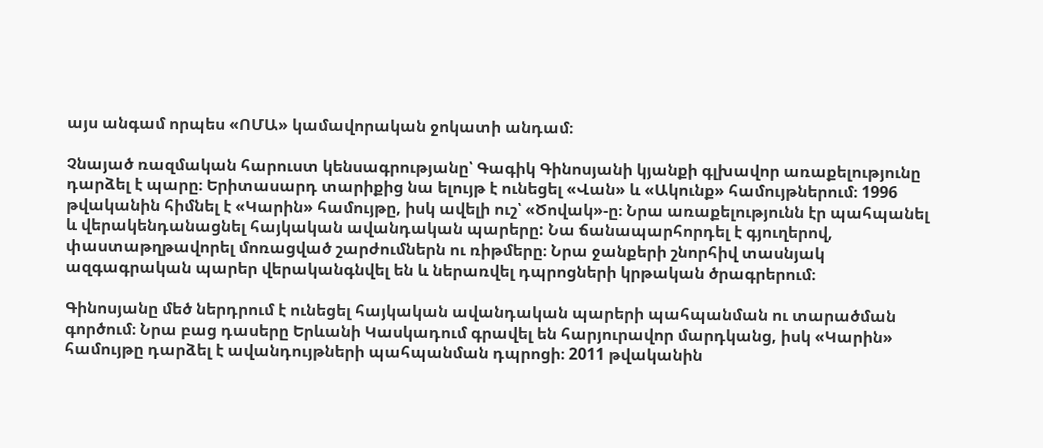այս անգամ որպես «ՈՄԱ» կամավորական ջոկատի անդամ։

Չնայած ռազմական հարուստ կենսագրությանը՝ Գագիկ Գինոսյանի կյանքի գլխավոր առաքելությունը դարձել է պարը։ Երիտասարդ տարիքից նա ելույթ է ունեցել «Վան» և «Ակունք» համույթներում։ 1996 թվականին հիմնել է «Կարին» համույթը, իսկ ավելի ուշ՝ «Ծովակ»-ը։ Նրա առաքելությունն էր պահպանել և վերակենդանացնել հայկական ավանդական պարերը: Նա ճանապարհորդել է գյուղերով, փաստաթղթավորել մոռացված շարժումներն ու ռիթմերը։ Նրա ջանքերի շնորհիվ տասնյակ ազգագրական պարեր վերականգնվել են և ներառվել դպրոցների կրթական ծրագրերում։

Գինոսյանը մեծ ներդրում է ունեցել հայկական ավանդական պարերի պահպանման ու տարածման գործում։ Նրա բաց դասերը Երևանի Կասկադում գրավել են հարյուրավոր մարդկանց, իսկ «Կարին» համույթը դարձել է ավանդույթների պահպանման դպրոցի։ 2011 թվականին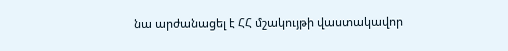նա արժանացել է ՀՀ մշակույթի վաստակավոր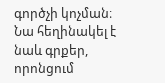գործչի կոչման։ Նա հեղինակել է նաև գրքեր, որոնցում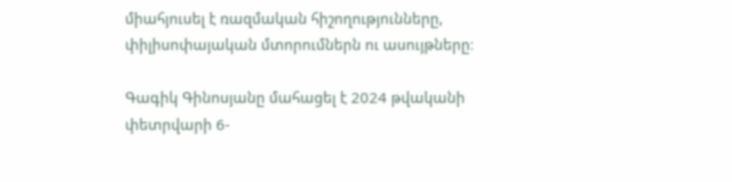միահյուսել է ռազմական հիշողությունները, փիլիսոփայական մտորումներն ու ասույթները։

Գագիկ Գինոսյանը մահացել է 2024 թվականի փետրվարի 6-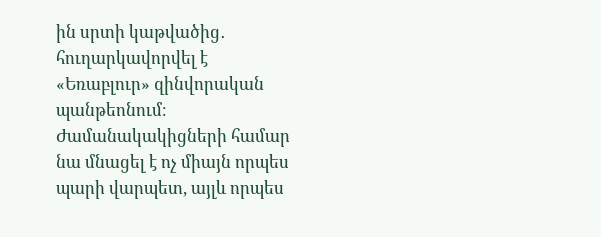ին սրտի կաթվածից․ հուղարկավորվել է «Եռաբլուր» զինվորական պանթեոնում։ Ժամանակակիցների համար նա մնացել է ոչ միայն որպես պարի վարպետ, այլև որպես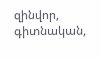զինվոր, գիտնական,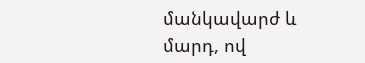մանկավարժ և մարդ, ով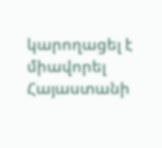կարողացել է միավորել Հայաստանի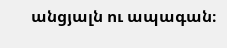անցյալն ու ապագան։